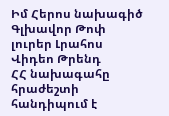Իմ Հերոս նախագիծ
Գլխավոր Թոփ լուրեր Լրահոս Վիդեո Թրենդ
ՀՀ նախագահը հրաժեշտի հանդիպում է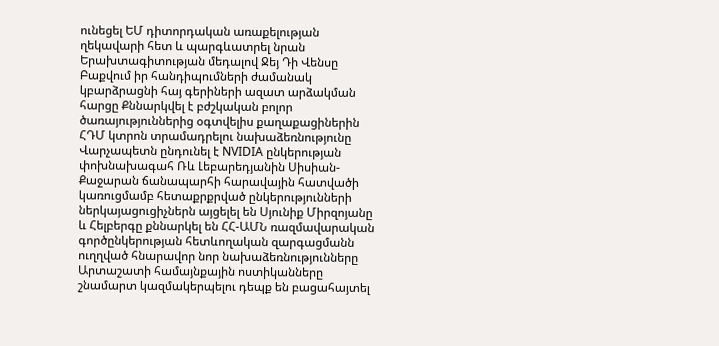ունեցել ԵՄ դիտորդական առաքելության ղեկավարի հետ և պարգևատրել նրան Երախտագիտության մեդալով Ջեյ Դի Վենսը Բաքվում իր հանդիպումների ժամանակ կբարձրացնի հայ գերիների ազատ արձակման հարցը Քննարկվել է բժշկական բոլոր ծառայություններից օգտվելիս քաղաքացիներին ՀԴՄ կտրոն տրամադրելու նախաձեռնությունը Վարչապետն ընդունել է NVIDIA ընկերության փոխնախագահ Ռև Լեբարեդյանին Սիսիան-Քաջարան ճանապարհի հարավային հատվածի կառուցմամբ հետաքրքրված ընկերությունների ներկայացուցիչներն այցելել են Սյունիք Միրզոյանը և Հելբերգը քննարկել են ՀՀ-ԱՄՆ ռազմավարական գործընկերության հետևողական զարգացմանն ուղղված հնարավոր նոր նախաձեռնությունները Արտաշատի համայնքային ոստիկանները շնամարտ կազմակերպելու դեպք են բացահայտել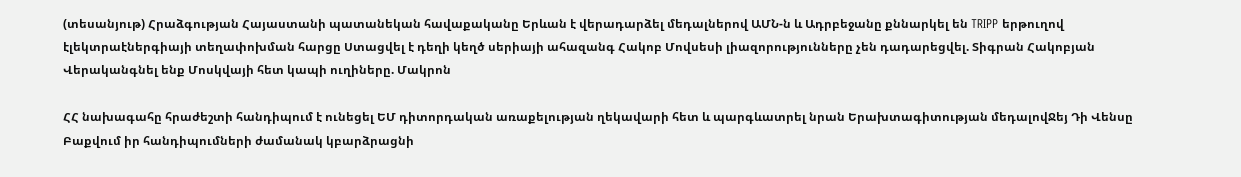(տեսանյութ) Հրաձգության Հայաստանի պատանեկան հավաքականը Երևան է վերադարձել մեդալներով ԱՄՆ-ն և Ադրբեջանը քննարկել են TRIPP երթուղով էլեկտրաէներգիայի տեղափոխման հարցը Ստացվել է դեղի կեղծ սերիայի ահազանգ Հակոբ Մովսեսի լիազորությունները չեն դադարեցվել. Տիգրան Հակոբյան Վերականգնել ենք Մոսկվայի հետ կապի ուղիները. Մակրոն

ՀՀ նախագահը հրաժեշտի հանդիպում է ունեցել ԵՄ դիտորդական առաքելության ղեկավարի հետ և պարգևատրել նրան Երախտագիտության մեդալովՋեյ Դի Վենսը Բաքվում իր հանդիպումների ժամանակ կբարձրացնի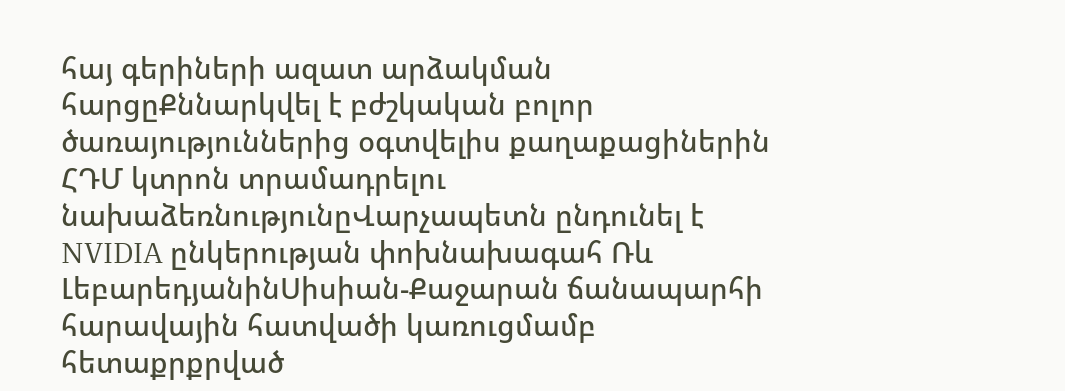հայ գերիների ազատ արձակման հարցըՔննարկվել է բժշկական բոլոր ծառայություններից օգտվելիս քաղաքացիներին ՀԴՄ կտրոն տրամադրելու նախաձեռնությունըՎարչապետն ընդունել է NVIDIA ընկերության փոխնախագահ Ռև ԼեբարեդյանինՍիսիան-Քաջարան ճանապարհի հարավային հատվածի կառուցմամբ հետաքրքրված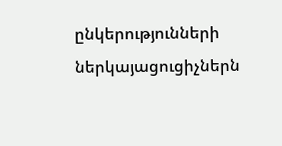ընկերությունների ներկայացուցիչներն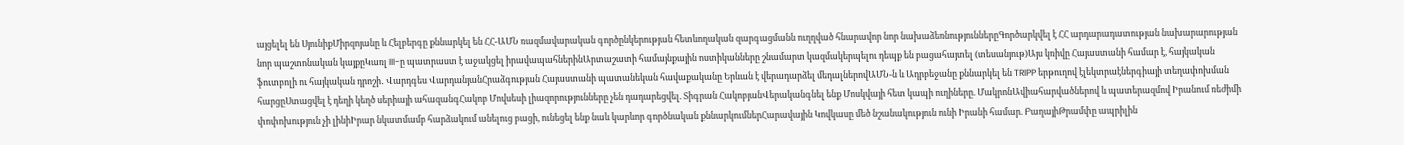այցելել են ՍյունիքՄիրզոյանը և Հելբերգը քննարկել են ՀՀ-ԱՄՆ ռազմավարական գործընկերության հետևողական զարգացմանն ուղղված հնարավոր նոր նախաձեռնություններըԳործարկվել է ՀՀ արդարադատության նախարարության նոր պաշտոնական կայքըԿառլ III-ը պատրաստ է աջակցել իրավապահներինԱրտաշատի համայնքային ոստիկանները շնամարտ կազմակերպելու դեպք են բացահայտել (տեսանյութ)Այս կռիվը Հայաստանի համար է, հայկական ֆուտբոլի ու հայկական դրոշի․ Վարդգես ՎարդանյանՀրաձգության Հայաստանի պատանեկան հավաքականը Երևան է վերադարձել մեդալներովԱՄՆ-ն և Ադրբեջանը քննարկել են TRIPP երթուղով էլեկտրաէներգիայի տեղափոխման հարցըՍտացվել է դեղի կեղծ սերիայի ահազանգՀակոբ Մովսեսի լիազորությունները չեն դադարեցվել. Տիգրան ՀակոբյանՎերականգնել ենք Մոսկվայի հետ կապի ուղիները. ՄակրոնԱվիահարվածներով և պատերազմով Իրանում ռեժիմի փոփոխություն չի լինիԻրար նկատմամբ հարձակում անելուց բացի, ունեցել ենք նաև կարևոր գործնական քննարկումներՀարավային Կովկասը մեծ նշանակություն ունի Իրանի համար. ԲաղայիԹրամփը ապրիլին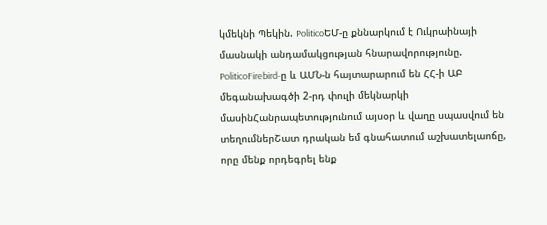կմեկնի Պեկին. PoliticoԵՄ-ը քննարկում է Ուկրաինայի մասնակի անդամակցության հնարավորությունը. PoliticoFirebird-ը և ԱՄՆ-ն հայտարարում են ՀՀ-ի ԱԲ մեգանախագծի 2-րդ փուլի մեկնարկի մասինՀանրապետությունում այսօր և վաղը սպասվում են տեղումներՇատ դրական եմ գնահատում աշխատելաոճը, որը մենք որդեգրել ենք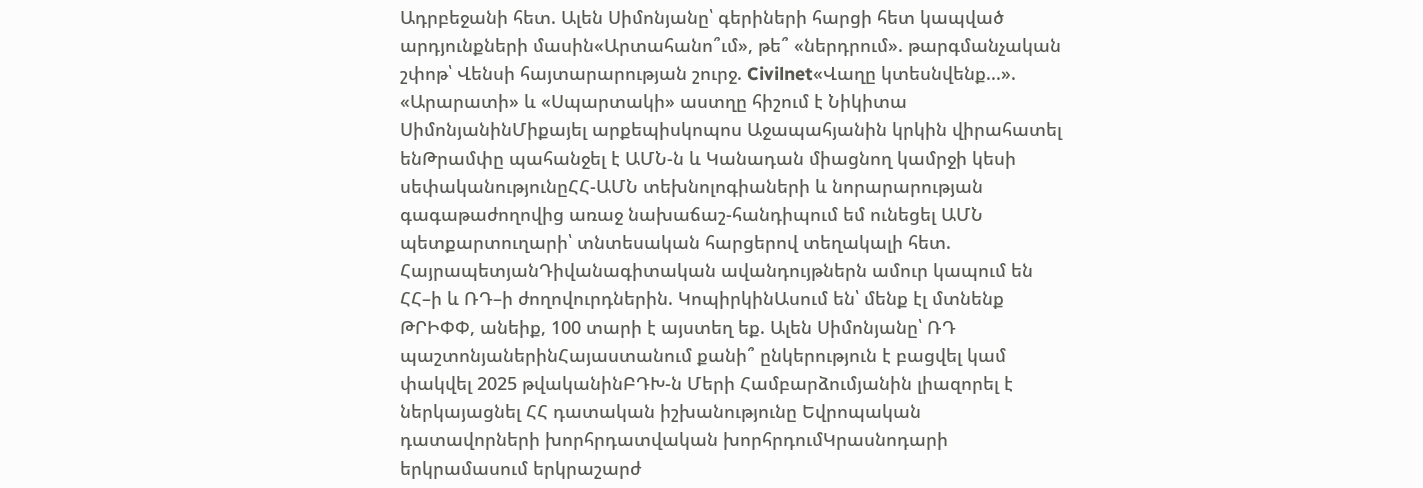Ադրբեջանի հետ. Ալեն Սիմոնյանը՝ գերիների հարցի հետ կապված արդյունքների մասին«Արտահանո՞ւմ», թե՞ «ներդրում». թարգմանչական շփոթ՝ Վենսի հայտարարության շուրջ. Civilnet«Վաղը կտեսնվենք...». «Արարատի» և «Սպարտակի» աստղը հիշում է Նիկիտա ՍիմոնյանինՄիքայել արքեպիսկոպոս Աջապահյանին կրկին վիրահատել ենԹրամփը պահանջել է ԱՄՆ-ն և Կանադան միացնող կամրջի կեսի սեփականությունըՀՀ-ԱՄՆ տեխնոլոգիաների և նորարարության գագաթաժողովից առաջ նախաճաշ-հանդիպում եմ ունեցել ԱՄՆ պետքարտուղարի՝ տնտեսական հարցերով տեղակալի հետ. ՀայրապետյանԴիվանագիտական ավանդույթներն ամուր կապում են ՀՀ–ի և ՌԴ–ի ժողովուրդներին. ԿոպիրկինԱսում են՝ մենք էլ մտնենք ԹՐԻՓՓ, անեիք, 100 տարի է այստեղ եք. Ալեն Սիմոնյանը՝ ՌԴ պաշտոնյաներինՀայաստանում քանի՞ ընկերություն է բացվել կամ փակվել 2025 թվականինԲԴԽ-ն Մերի Համբարձումյանին լիազորել է ներկայացնել ՀՀ դատական իշխանությունը Եվրոպական դատավորների խորհրդատվական խորհրդումԿրասնոդարի երկրամասում երկրաշարժ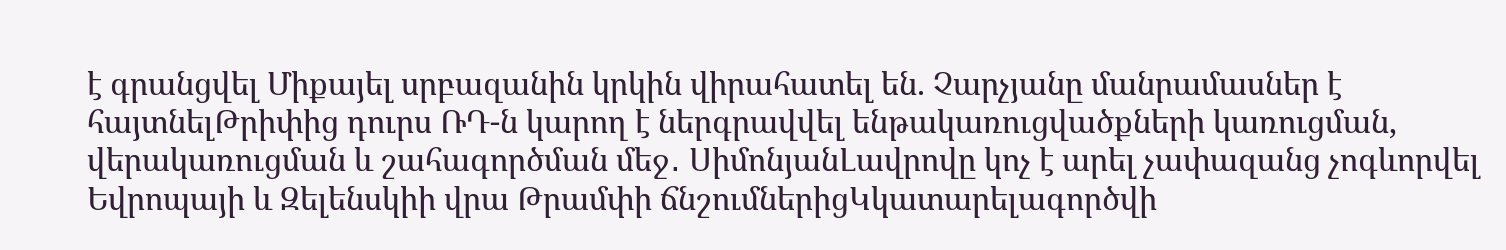է գրանցվել Միքայել սրբազանին կրկին վիրահատել են. Չարչյանը մանրամասներ է հայտնելԹրիփից դուրս ՌԴ-ն կարող է ներգրավվել ենթակառուցվածքների կառուցման, վերակառուցման և շահագործման մեջ․ ՍիմոնյանԼավրովը կոչ է արել չափազանց չոգևորվել Եվրոպայի և Զելենսկիի վրա Թրամփի ճնշումներիցԿկատարելագործվի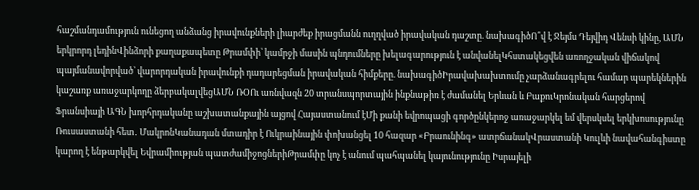հաշմանդամություն ունեցող անձանց իրավունքների լիարժեք իրացմանն ուղղված իրավական դաշտը. նախագիծՈ՞վ է Ջեյմս Դեյվիդ Վենսի կինը, ԱՄՆ երկրորդ լեդինՎինձորի քաղաքապետը Թրամփի՝ կամրջի մասին պնդումները խելագարություն է անվանելԿհստակեցվեն առողջական վիճակով պայմանավորված՝ վարորդական իրավունքի դադարեցման իրավական հիմքերը. նախագիծԻրավախախտումը չարձանագրելու համար պարեկներին կաշառք առաջարկողը ձերբակալվեցԱՄՆ ՌՕՈւ առնվազն 20 տրանսպորտային ինքնաթիռ է ժամանել Երևան և ԲաքուԿրոնական հարցերով Ֆրանսիայի ԱԳՆ խորհրդականը աշխատանքային այցով Հայաստանում էՄի քանի եվրոպացի գործընկերոջ առաջարկել եմ վերսկսել երկխոսությունը Ռուսաստանի հետ․ ՄակրոնԿանադան մտադիր է Ուկրաինային փոխանցել 10 հազար «Բրաունինգ» ատրճանակՎրաստանի Կուլևի նավահանգիստը կարող է ենթարկվել Եվրամիության պատժամիջոցներիԹրամփը կոչ է անում պահպանել կայունությունը Իսրայելի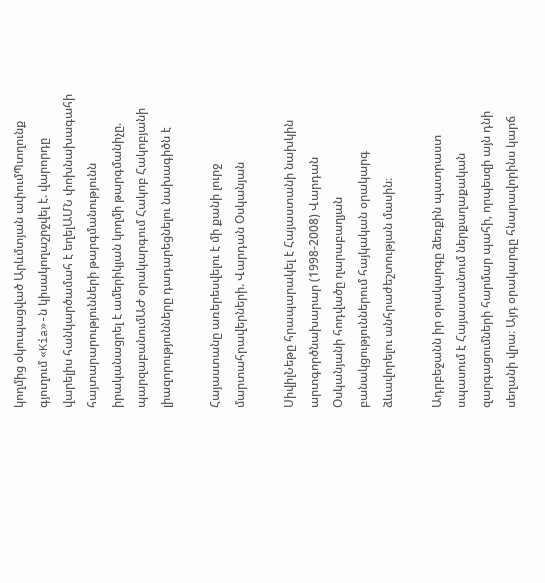կողմից օկուպացված Արևմտյան ափումՊտղունք գյուղում «Kia»-ն կիսակողաշրջվել է. վարորդը վարելիս հանկարծամահ է եղելԱՄՆ փոխնախագահի հայտարարությունների թարգմանությունն իրականացրել է ամերիկյան կողմի թարգմանիչը. պարզաբանումԱԺ օրակարգում Հակոբ Հակոբյանի լիազորությունները դադարեցնելու նախագիծն է

Հայաստանը առերեսվելու է մի քանի լուրջ մարտահրավերների. Վարդան Օսկանյան

ՍիվիլՆեթը հրապարակել է Հայաստանի նախկին արտգործնախարար (1998-2008) Վարդան Օսկանյանի հոդվածը ղարաբաղյան բանակցություններում հայկական օրակարգ ձևավորելու անհրաժեշտության մասին։

Ադրբեջանն իր օրակարգը ձեռքին պատրաստ սպասում է Հայաստանում ներքաղաքական զարգացումների հարմար պահի, որպեսզի այն դնի սեղանի վրա։ Այդ օրակարգը հնարավորինս կարճ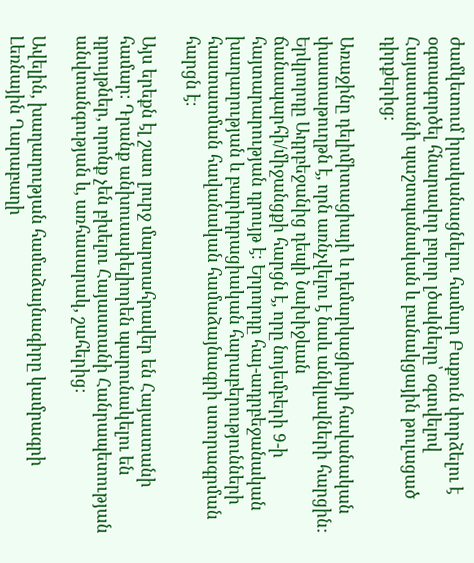ժամկետում իրականացնելու համար Բաքուն փորձելու է օգտագործել հնարավոր բոլոր լծակները՝ օգտվելով Հայաստանի պաշտպանական և բանակցային թուլացած դիրքերից։

Առաջինը դելիմիտացիայի և դեմարկացիայի հավանական փաստաթուղթն է, որն առնչվելու է նաև անկլավների հարցին: Երկրորդը Ադրբեջանից դեպի Նախիջևան ճանապարհի/միջանցքի հարցն է, որը նոյեմբերի 9-ի հայտարարության դրույթ է։ Երրորդը հայ-ադրբեջանական խաղաղության և բարիդրացիական հարաբերությունների հաստատման հավանական համաձայնագրի ստորագրման հարցն է։

Այս երեքն էլ շատ լուրջ մարտահրավեր են Հայաստանի համար։ Դրանք անխուսափելիորեն պարունակելու են դրույթներ, որոնք չեն բխելու Հայաստանի Հանրապետության անվտանգության և, առհասարակ, շահերից։

Ավելին, խաղաղության համաձայնագիրը կամրագրի Լեռնային Ղարաբաղի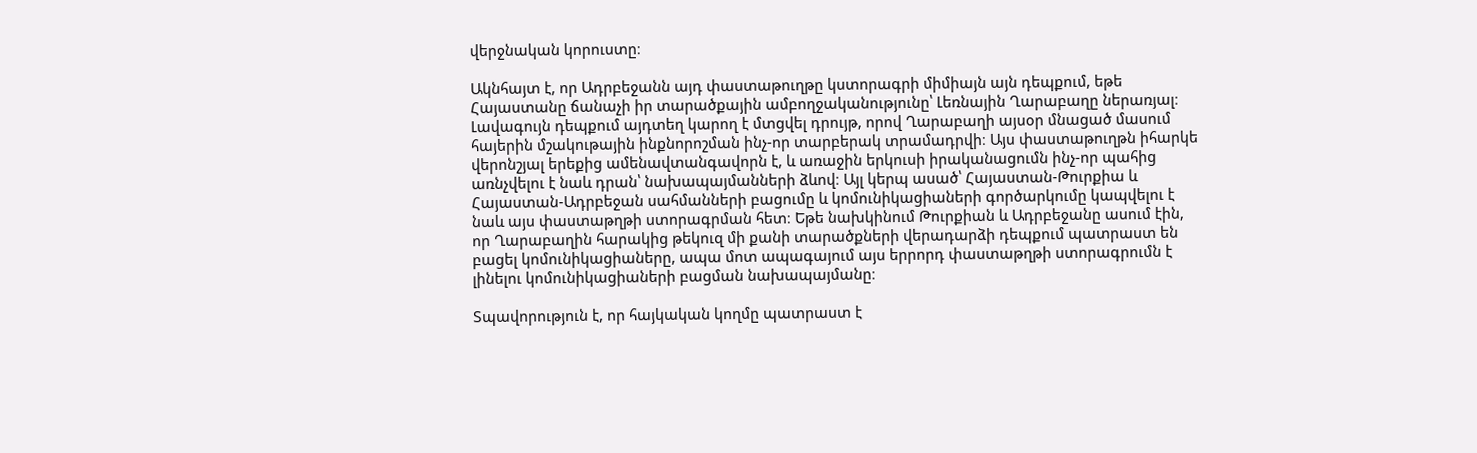վերջնական կորուստը։

Ակնհայտ է, որ Ադրբեջանն այդ փաստաթուղթը կստորագրի միմիայն այն դեպքում, եթե Հայաստանը ճանաչի իր տարածքային ամբողջականությունը՝ Լեռնային Ղարաբաղը ներառյալ։ Լավագույն դեպքում այդտեղ կարող է մտցվել դրույթ, որով Ղարաբաղի այսօր մնացած մասում հայերին մշակութային ինքնորոշման ինչ-որ տարբերակ տրամադրվի։ Այս փաստաթուղթն իհարկե վերոնշյալ երեքից ամենավտանգավորն է, և առաջին երկուսի իրականացումն ինչ-որ պահից առնչվելու է նաև դրան՝ նախապայմանների ձևով։ Այլ կերպ ասած՝ Հայաստան-Թուրքիա և Հայաստան-Ադրբեջան սահմանների բացումը և կոմունիկացիաների գործարկումը կապվելու է նաև այս փաստաթղթի ստորագրման հետ։ Եթե նախկինում Թուրքիան և Ադրբեջանը ասում էին, որ Ղարաբաղին հարակից թեկուզ մի քանի տարածքների վերադարձի դեպքում պատրաստ են բացել կոմունիկացիաները, ապա մոտ ապագայում այս երրորդ փաստաթղթի ստորագրումն է լինելու կոմունիկացիաների բացման նախապայմանը։

Տպավորություն է, որ հայկական կողմը պատրաստ է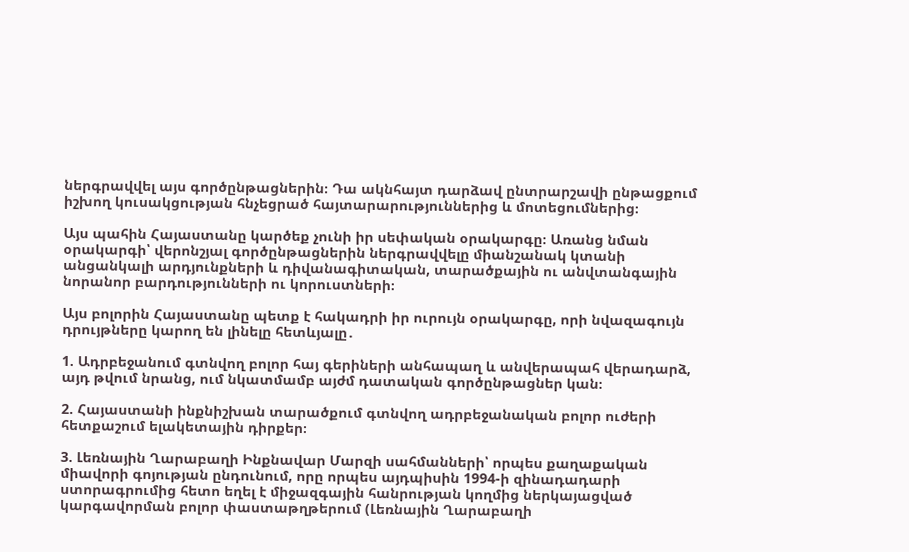ներգրավվել այս գործընթացներին։ Դա ակնհայտ դարձավ ընտրարշավի ընթացքում իշխող կուսակցության հնչեցրած հայտարարություններից և մոտեցումներից։

Այս պահին Հայաստանը կարծեք չունի իր սեփական օրակարգը։ Առանց նման օրակարգի՝ վերոնշյալ գործընթացներին ներգրավվելը միանշանակ կտանի անցանկալի արդյունքների և դիվանագիտական, տարածքային ու անվտանգային նորանոր բարդությունների ու կորուստների։

Այս բոլորին Հայաստանը պետք է հակադրի իր ուրույն օրակարգը, որի նվազագույն դրույթները կարող են լինելը հետևյալը․

1. Ադրբեջանում գտնվող բոլոր հայ գերիների անհապաղ և անվերապահ վերադարձ, այդ թվում նրանց, ում նկատմամբ այժմ դատական գործընթացներ կան։

2. Հայաստանի ինքնիշխան տարածքում գտնվող ադրբեջանական բոլոր ուժերի հետքաշում ելակետային դիրքեր։

3. Լեռնային Ղարաբաղի Ինքնավար Մարզի սահմանների՝ որպես քաղաքական միավորի գոյության ընդունում, որը որպես այդպիսին 1994-ի զինադադարի ստորագրումից հետո եղել է միջազգային հանրության կողմից ներկայացված կարգավորման բոլոր փաստաթղթերում (Լեռնային Ղարաբաղի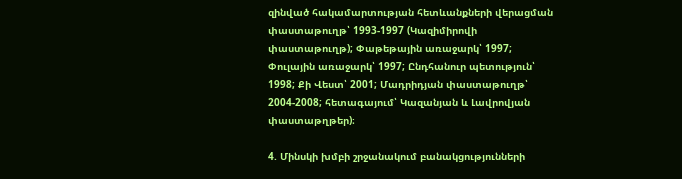զինված հակամարտության հետևանքների վերացման փաստաթուղթ՝ 1993-1997 (Կազիմիրովի փաստաթուղթ); Փաթեթային առաջարկ՝ 1997; Փուլային առաջարկ՝ 1997; Ընդհանուր պետություն՝ 1998; Քի Վեստ՝ 2001; Մադրիդյան փաստաթուղթ՝ 2004-2008; հետագայում՝ Կազանյան և Լավրովյան փաստաթղթեր)։

4. Մինսկի խմբի շրջանակում բանակցությունների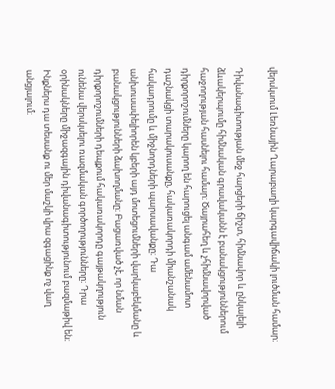վերսկսում Լեռնային Ղարաբաղի կարգավիճակի լուծման համար։

Դիվանագիտության մեջ հարցերի ճիշտ, հիմնավոր և ընկալելի ձևակերպումը հիմնական գրավականն է բանակցություններում հաջողության հասնելու համար։ Ծայրահեղ և չհիմնավորված դիրքորոշումները կարող են հարուցել անգամ ամենամոտ դաշնակցի տարակուսանքը, հակառակորդի միանշանակ հակադրումը և միջնորդների պարսավանքը։ Դա անխուսափելիորեն կբերի այդ մոտեցումների վարկաբեկմանը և բանակցությունների ձախողմանը։ Բացառված չէ, որ նման դիրքորոշումների դեպքում հակառակորդը գայթակղություն ունենա վերսկսելու ռազմական գործողությունները։ Դրա օրինակները միջազգային դիվանագիտությունում բազմաթիվ են։ Ինքներս դա տեսանք ու մեր մաշկի վրա զգացինք ոչ վաղ անցյալում։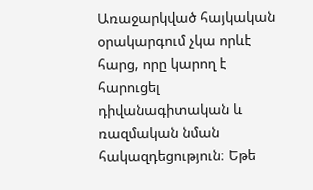Առաջարկված հայկական օրակարգում չկա որևէ հարց, որը կարող է հարուցել դիվանագիտական և ռազմական նման հակազդեցություն։ Եթե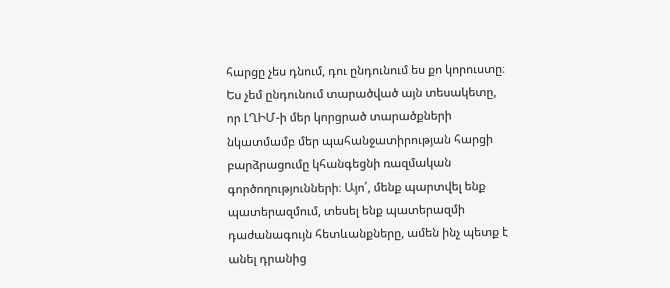հարցը չես դնում, դու ընդունում ես քո կորուստը։ Ես չեմ ընդունում տարածված այն տեսակետը, որ ԼՂԻՄ-ի մեր կորցրած տարածքների նկատմամբ մեր պահանջատիրության հարցի բարձրացումը կհանգեցնի ռազմական գործողությունների։ Այո՛, մենք պարտվել ենք պատերազմում, տեսել ենք պատերազմի դաժանագույն հետևանքները, ամեն ինչ պետք է անել դրանից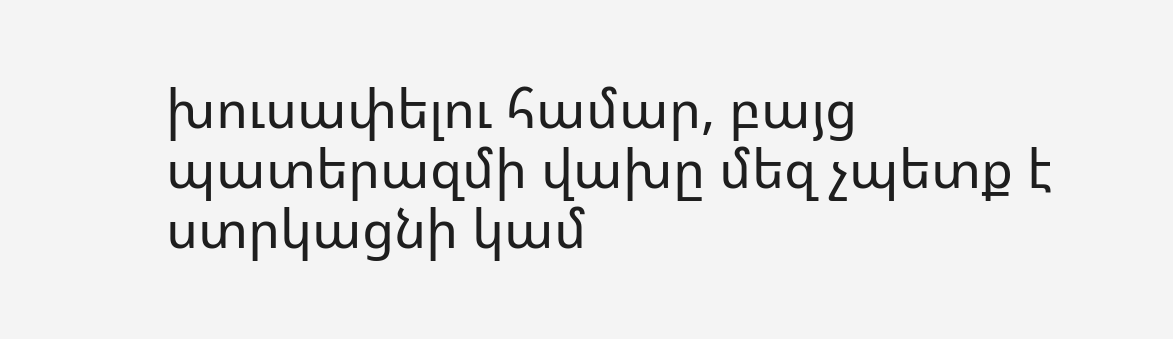խուսափելու համար, բայց պատերազմի վախը մեզ չպետք է ստրկացնի կամ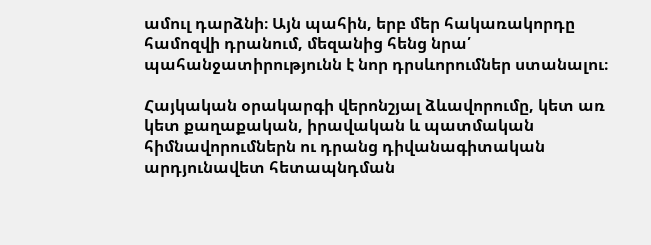ամուլ դարձնի։ Այն պահին, երբ մեր հակառակորդը համոզվի դրանում, մեզանից հենց նրա՛ պահանջատիրությունն է նոր դրսևորումներ ստանալու։

Հայկական օրակարգի վերոնշյալ ձևավորումը, կետ առ կետ քաղաքական, իրավական և պատմական հիմնավորումներն ու դրանց դիվանագիտական արդյունավետ հետապնդման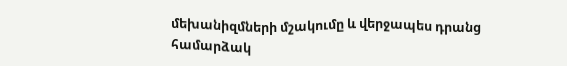մեխանիզմների մշակումը և վերջապես դրանց համարձակ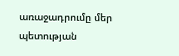առաջադրումը մեր պետության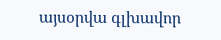այսօրվա գլխավոր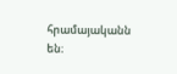հրամայականն են։